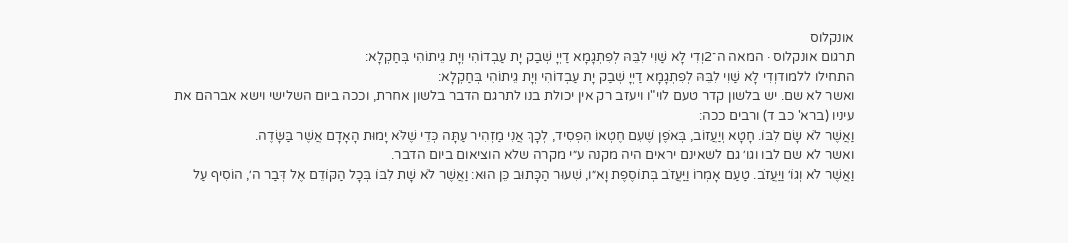אונקלוס
תרגום אונקלוס · המאה ה־2וְדִי לָא שַׁוִי לִבֵּהּ לְפִתְגָמָא דַיְיָ שְׁבַק יָת עַבְדוֹהִי וְיָת גֵיתוֹהִי בְּחַקְלָא:
התחילו ללמודוְדִי לָא שַׁוִי לִבֵּהּ לְפִתְגָמָא דַיְיָ שְׁבַק יָת עַבְדוֹהִי וְיָת גֵיתוֹהִי בְּחַקְלָא:
ואשר לא שם. יש בלשון קדר טעם לוי"ו ויעזב רק אין יכולת בנו לתרגם הדבר בלשון אחרת, וככה ביום השלישי וישא אברהם את עיניו (ברא' כב ד) ורבים ככה:
וַאֲשֶׁר לֹא שָׂם לִבּוֹ. חָטָא וְיַעֲזוֹב, בְּאֹפֶן שֶׁעִם חֶטְאוֹ הִפְסִיד, לְכָךְ אֲנִי מַזְהִיר עַתָּה כְּדֵי שֶׁלֹּא יָמוּת הָאָדָם אֲשֶׁר בַּשָּׂדֶה.
ואשר לא שם לבו וגו׳ גם לשאינם יראים היה מקנה ע״י מקרה שלא הוציאום ביום הדבר.
וַאֲשֶׁר לֹא וְגוֹ׳ וַיַּעֲזֹב. טַעַם אָמְרוֹ וַיַּעֲזֹב בְּתוֹסֶפֶת וָא״ו, שִׁעוּר הַכָּתוּב כֵּן הוּא: וַאֲשֶׁר לֹא שָׁת לִבּוֹ בְּכָל הַקּוֹדֵם אֶל דְּבַר ה׳, הוֹסִיף עַל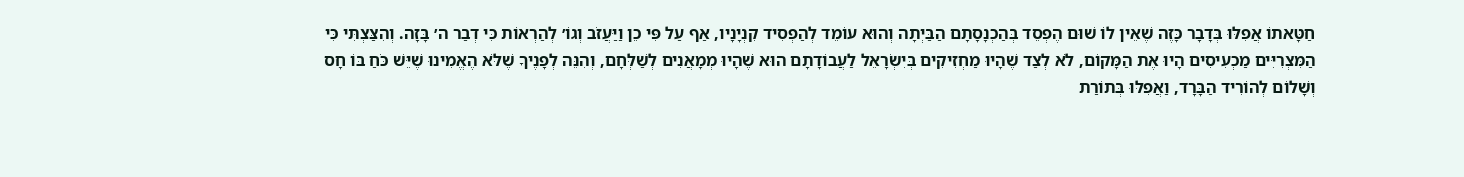חַטָּאתוֹ אֲפִלּוּ בְּדָבָר כָּזֶה שֶׁאֵין לוֹ שׁוּם הֶפְסֵד בְּהַכְנָסָתָם הַבַּיְתָה וְהוּא עוֹמֵד לְהַפְסִיד קִנְיָנָיו, אַף עַל פִּי כֵן וַיַּעֲזֹב וְגוֹ׳ לְהַרְאוֹת כִּי דְבַר ה׳ בָּזָה. וְהִצַּצְתִּי כִּי הַמִּצְרִיִּים מַכְעִיסִים הָיוּ אֶת הַמָּקוֹם, לֹא לְצַד שֶׁהָיוּ מַחְזִיקִים בְּיִשְׂרָאֵל לַעֲבוֹדָתָם הוּא שֶׁהָיוּ מְמָאֲנִים לְשַׁלְּחָם, וְהִנֵּה לְפָנֶיךָ שֶׁלֹּא הֶאֱמִינוּ שֶׁיֵּשׁ כֹּחַ בּוֹ חָס וְשָׁלוֹם לְהוֹרִיד הַבָּרָד, וַאֲפִלּוּ בְּתוֹרַת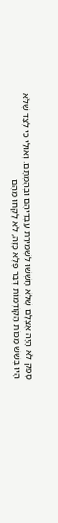סָפֵק לֹא הָיָה אֶצְלָם שֶׁלֹּא חָשְׁשׁוּ לִשְׁמִירַת עַבְדֵיהֶם וּבְהֶמְתָּם. וְאוּלַי כִּי לְצַד שֶׁלֹּא הָיוּ בְּשֵׁשׁ מַכּוֹת הַקּוֹדְמוֹת דְּבַר פֶּלֶא כָּזֶה, לֹא לָקְחוּ מֵהֶם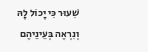שִׁעוּר כִּי יָכוֹל לָהּ וְנִרְאֶה בְּעֵינֵיהֶם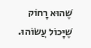שֶׁהוּא רָחוֹק שֶׁיָּכוֹל עֲשׂוֹהוּ.